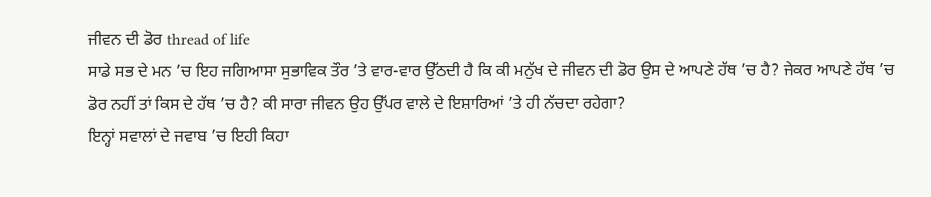ਜੀਵਨ ਦੀ ਡੋਰ thread of life
ਸਾਡੇ ਸਭ ਦੇ ਮਨ ’ਚ ਇਹ ਜਗਿਆਸਾ ਸੁਭਾਵਿਕ ਤੌਰ ’ਤੇ ਵਾਰ-ਵਾਰ ਉੱਠਦੀ ਹੈ ਕਿ ਕੀ ਮਨੁੱਖ ਦੇ ਜੀਵਨ ਦੀ ਡੋਰ ਉਸ ਦੇ ਆਪਣੇ ਹੱਥ ’ਚ ਹੈ? ਜੇਕਰ ਆਪਣੇ ਹੱਥ ’ਚ ਡੋਰ ਨਹੀਂ ਤਾਂ ਕਿਸ ਦੇ ਹੱਥ ’ਚ ਹੈ? ਕੀ ਸਾਰਾ ਜੀਵਨ ਉਹ ਉੱਪਰ ਵਾਲੇ ਦੇ ਇਸ਼ਾਰਿਆਂ ’ਤੇ ਹੀ ਨੱਚਦਾ ਰਹੇਗਾ?
ਇਨ੍ਹਾਂ ਸਵਾਲਾਂ ਦੇ ਜਵਾਬ ’ਚ ਇਹੀ ਕਿਹਾ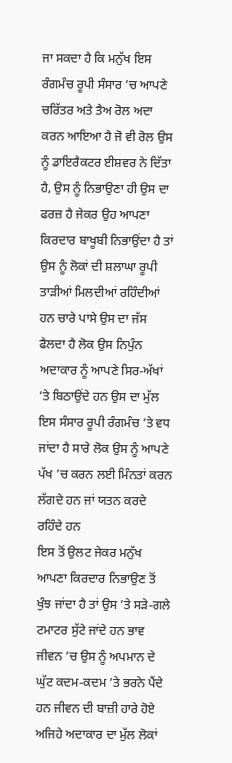ਜਾ ਸਕਦਾ ਹੈ ਕਿ ਮਨੁੱਖ ਇਸ ਰੰਗਮੰਚ ਰੂਪੀ ਸੰਸਾਰ ’ਚ ਆਪਣੇ ਚਰਿੱਤਰ ਅਤੇ ਤੈਅ ਰੋਲ ਅਦਾ ਕਰਨ ਆਇਆ ਹੈ ਜੋ ਵੀ ਰੋਲ ਉਸ ਨੂੰ ਡਾਇਰੈਕਟਰ ਈਸ਼ਵਰ ਨੇ ਦਿੱਤਾ ਹੈ, ਉਸ ਨੂੰ ਨਿਭਾਉਣਾ ਹੀ ਉਸ ਦਾ ਫਰਜ਼ ਹੈ ਜੇਕਰ ਉਹ ਆਪਣਾ ਕਿਰਦਾਰ ਬਾਖੂਬੀ ਨਿਭਾਉਂਦਾ ਹੈ ਤਾਂ ਉਸ ਨੂੰ ਲੋਕਾਂ ਦੀ ਸ਼ਲਾਘਾ ਰੂਪੀ ਤਾੜੀਆਂ ਮਿਲਦੀਆਂ ਰਹਿੰਦੀਆਂ ਹਨ ਚਾਰੇ ਪਾਸੇ ਉਸ ਦਾ ਜੱਸ ਫੈਲਦਾ ਹੈ ਲੋਕ ਉਸ ਨਿਪੁੰਨ ਅਦਾਕਾਰ ਨੂੰ ਆਪਣੇ ਸਿਰ-ਅੱਖਾਂ ’ਤੇ ਬਿਠਾਉਂਦੇ ਹਨ ਉਸ ਦਾ ਮੁੱਲ ਇਸ ਸੰਸਾਰ ਰੂਪੀ ਰੰਗਮੰਚ ’ਤੇ ਵਧ ਜਾਂਦਾ ਹੈ ਸਾਰੇ ਲੋਕ ਉਸ ਨੂੰ ਆਪਣੇ ਪੱਖ ’ਚ ਕਰਨ ਲਈ ਮਿੰਨਤਾਂ ਕਰਨ ਲੱਗਦੇ ਹਨ ਜਾਂ ਯਤਨ ਕਰਦੇ ਰਹਿੰਦੇ ਹਨ
ਇਸ ਤੋਂ ਉਲਟ ਜੇਕਰ ਮਨੁੱਖ ਆਪਣਾ ਕਿਰਦਾਰ ਨਿਭਾਉਣ ਤੋਂ ਖੁੰਝ ਜਾਂਦਾ ਹੈ ਤਾਂ ਉਸ ’ਤੇ ਸੜੇ-ਗਲੇ ਟਮਾਟਰ ਸੁੱਟੇ ਜਾਂਦੇ ਹਨ ਭਾਵ ਜੀਵਨ ’ਚ ਉਸ ਨੂੰ ਅਪਮਾਨ ਦੇ ਘੁੱਟ ਕਦਮ-ਕਦਮ ’ਤੇ ਭਰਨੇ ਪੈਂਦੇ ਹਨ ਜੀਵਨ ਦੀ ਬਾਜ਼ੀ ਹਾਰੇ ਹੋਏ ਅਜਿਹੇ ਅਦਾਕਾਰ ਦਾ ਮੁੱਲ ਲੋਕਾਂ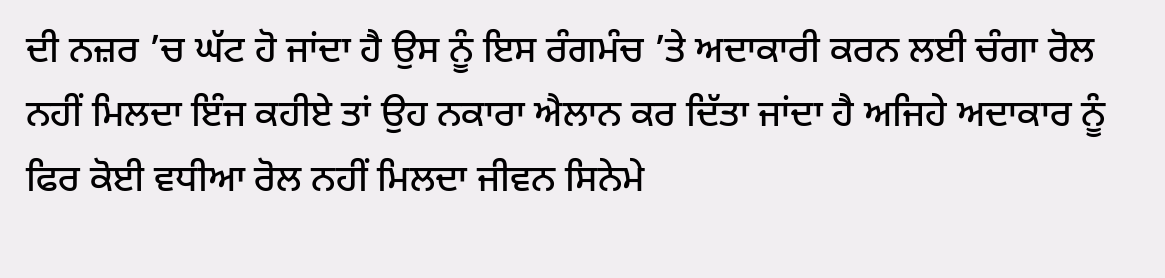ਦੀ ਨਜ਼ਰ ’ਚ ਘੱਟ ਹੋ ਜਾਂਦਾ ਹੈ ਉਸ ਨੂੰ ਇਸ ਰੰਗਮੰਚ ’ਤੇ ਅਦਾਕਾਰੀ ਕਰਨ ਲਈ ਚੰਗਾ ਰੋਲ ਨਹੀਂ ਮਿਲਦਾ ਇੰਜ ਕਹੀਏ ਤਾਂ ਉਹ ਨਕਾਰਾ ਐਲਾਨ ਕਰ ਦਿੱਤਾ ਜਾਂਦਾ ਹੈ ਅਜਿਹੇ ਅਦਾਕਾਰ ਨੂੰ ਫਿਰ ਕੋਈ ਵਧੀਆ ਰੋਲ ਨਹੀਂ ਮਿਲਦਾ ਜੀਵਨ ਸਿਨੇਮੇ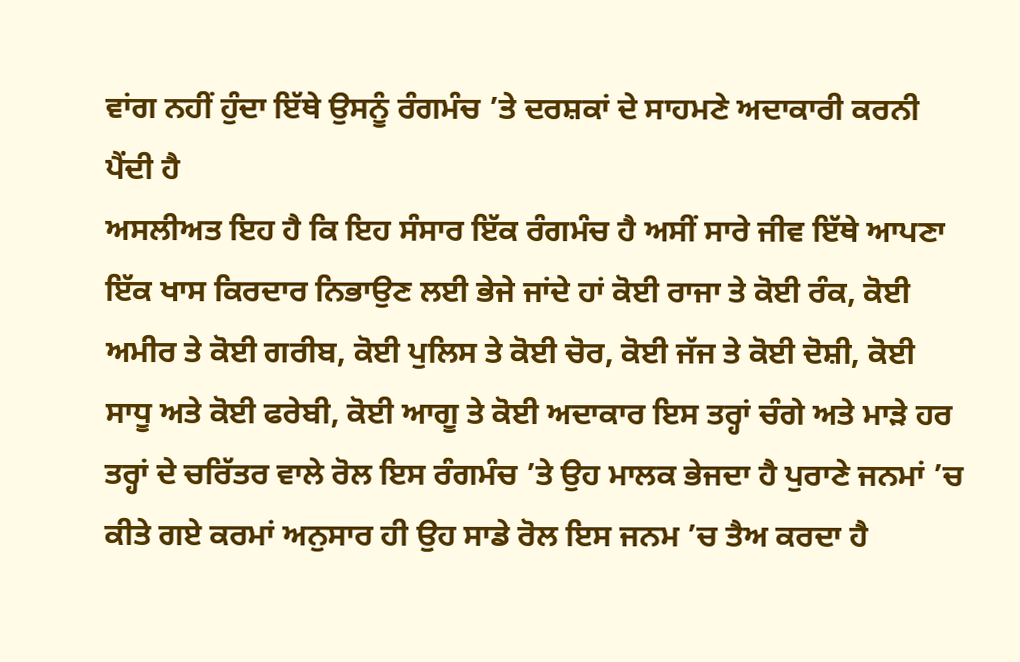ਵਾਂਗ ਨਹੀਂ ਹੁੰਦਾ ਇੱਥੇ ਉਸਨੂੰ ਰੰਗਮੰਚ ’ਤੇ ਦਰਸ਼ਕਾਂ ਦੇ ਸਾਹਮਣੇ ਅਦਾਕਾਰੀ ਕਰਨੀ ਪੈਂਦੀ ਹੈ
ਅਸਲੀਅਤ ਇਹ ਹੈ ਕਿ ਇਹ ਸੰਸਾਰ ਇੱਕ ਰੰਗਮੰਚ ਹੈ ਅਸੀਂ ਸਾਰੇ ਜੀਵ ਇੱਥੇ ਆਪਣਾ ਇੱਕ ਖਾਸ ਕਿਰਦਾਰ ਨਿਭਾਉਣ ਲਈ ਭੇਜੇ ਜਾਂਦੇ ਹਾਂ ਕੋਈ ਰਾਜਾ ਤੇ ਕੋਈ ਰੰਕ, ਕੋਈ ਅਮੀਰ ਤੇ ਕੋਈ ਗਰੀਬ, ਕੋਈ ਪੁਲਿਸ ਤੇ ਕੋਈ ਚੋਰ, ਕੋਈ ਜੱਜ ਤੇ ਕੋਈ ਦੋਸ਼ੀ, ਕੋਈ ਸਾਧੂ ਅਤੇ ਕੋਈ ਫਰੇਬੀ, ਕੋਈ ਆਗੂ ਤੇ ਕੋਈ ਅਦਾਕਾਰ ਇਸ ਤਰ੍ਹਾਂ ਚੰਗੇ ਅਤੇ ਮਾੜੇ ਹਰ ਤਰ੍ਹਾਂ ਦੇ ਚਰਿੱਤਰ ਵਾਲੇ ਰੋਲ ਇਸ ਰੰਗਮੰਚ ’ਤੇ ਉਹ ਮਾਲਕ ਭੇਜਦਾ ਹੈ ਪੁਰਾਣੇ ਜਨਮਾਂ ’ਚ ਕੀਤੇ ਗਏ ਕਰਮਾਂ ਅਨੁਸਾਰ ਹੀ ਉਹ ਸਾਡੇ ਰੋਲ ਇਸ ਜਨਮ ’ਚ ਤੈਅ ਕਰਦਾ ਹੈ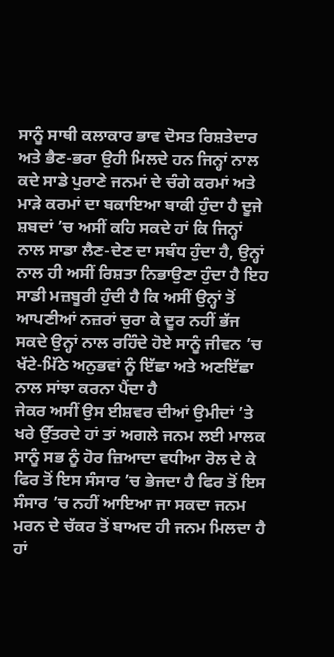ਸਾਨੂੰ ਸਾਥੀ ਕਲਾਕਾਰ ਭਾਵ ਦੋਸਤ ਰਿਸ਼ਤੇਦਾਰ ਅਤੇ ਭੈਣ-ਭਰਾ ਉਹੀ ਮਿਲਦੇ ਹਨ ਜਿਨ੍ਹਾਂ ਨਾਲ ਕਦੇ ਸਾਡੇ ਪੁਰਾਣੇ ਜਨਮਾਂ ਦੇ ਚੰਗੇ ਕਰਮਾਂ ਅਤੇ ਮਾੜੇ ਕਰਮਾਂ ਦਾ ਬਕਾਇਆ ਬਾਕੀ ਹੁੰਦਾ ਹੈ ਦੂਜੇ ਸ਼ਬਦਾਂ ’ਚ ਅਸੀਂ ਕਹਿ ਸਕਦੇ ਹਾਂ ਕਿ ਜਿਨ੍ਹਾਂ ਨਾਲ ਸਾਡਾ ਲੈਣ-ਦੇਣ ਦਾ ਸਬੰਧ ਹੁੰਦਾ ਹੈ, ਉਨ੍ਹਾਂ ਨਾਲ ਹੀ ਅਸੀਂ ਰਿਸ਼ਤਾ ਨਿਭਾਉਣਾ ਹੁੰਦਾ ਹੈ ਇਹ ਸਾਡੀ ਮਜ਼ਬੂਰੀ ਹੁੰਦੀ ਹੈ ਕਿ ਅਸੀਂ ਉਨ੍ਹਾਂ ਤੋਂ ਆਪਣੀਆਂ ਨਜ਼ਰਾਂ ਚੁਰਾ ਕੇ ਦੂਰ ਨਹੀਂ ਭੱਜ ਸਕਦੇ ਉਨ੍ਹਾਂ ਨਾਲ ਰਹਿੰਦੇ ਹੋਏ ਸਾਨੂੰ ਜੀਵਨ ’ਚ ਖੱਟੇ-ਮਿੱਠੇ ਅਨੁਭਵਾਂ ਨੂੰ ਇੱਛਾ ਅਤੇ ਅਣਇੱਛਾ ਨਾਲ ਸਾਂਝਾ ਕਰਨਾ ਪੈਂਦਾ ਹੈ
ਜੇਕਰ ਅਸੀਂ ਉਸ ਈਸ਼ਵਰ ਦੀਆਂ ਉਮੀਦਾਂ ’ਤੇ ਖਰੇ ਉੱਤਰਦੇ ਹਾਂ ਤਾਂ ਅਗਲੇ ਜਨਮ ਲਈ ਮਾਲਕ ਸਾਨੂੰ ਸਭ ਨੂੰ ਹੋਰ ਜ਼ਿਆਦਾ ਵਧੀਆ ਰੋਲ ਦੇ ਕੇ ਫਿਰ ਤੋਂ ਇਸ ਸੰਸਾਰ ’ਚ ਭੇਜਦਾ ਹੈ ਫਿਰ ਤੋਂ ਇਸ ਸੰਸਾਰ ’ਚ ਨਹੀਂ ਆਇਆ ਜਾ ਸਕਦਾ ਜਨਮ ਮਰਨ ਦੇ ਚੱਕਰ ਤੋਂ ਬਾਅਦ ਹੀ ਜਨਮ ਮਿਲਦਾ ਹੈ ਹਾਂ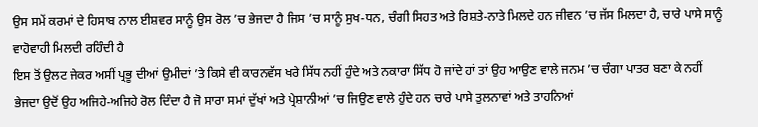ਉਸ ਸਮੇਂ ਕਰਮਾਂ ਦੇ ਹਿਸਾਬ ਨਾਲ ਈਸ਼ਵਰ ਸਾਨੂੰ ਉਸ ਰੋਲ ’ਚ ਭੇਜਦਾ ਹੈ ਜਿਸ ’ਚ ਸਾਨੂੰ ਸੁਖ-ਧਨ, ਚੰਗੀ ਸਿਹਤ ਅਤੇ ਰਿਸ਼ਤੇ-ਨਾਤੇ ਮਿਲਦੇ ਹਨ ਜੀਵਨ ’ਚ ਜੱਸ ਮਿਲਦਾ ਹੈ, ਚਾਰੇ ਪਾਸੇ ਸਾਨੂੰ ਵਾਹੋਵਾਹੀ ਮਿਲਦੀ ਰਹਿੰਦੀ ਹੈ
ਇਸ ਤੋਂ ਉਲਟ ਜੇਕਰ ਅਸੀਂ ਪ੍ਰਭੂ ਦੀਆਂ ਉਮੀਦਾਂ ’ਤੇ ਕਿਸੇ ਵੀ ਕਾਰਨਵੱਸ ਖਰੇ ਸਿੱਧ ਨਹੀਂ ਹੁੰਦੇ ਅਤੇ ਨਕਾਰਾ ਸਿੱਧ ਹੋ ਜਾਂਦੇ ਹਾਂ ਤਾਂ ਉਹ ਆਉਣ ਵਾਲੇ ਜਨਮ ’ਚ ਚੰਗਾ ਪਾਤਰ ਬਣਾ ਕੇ ਨਹੀਂ ਭੇਜਦਾ ਉਦੋਂ ਉਹ ਅਜਿਹੇ-ਅਜਿਹੇ ਰੋਲ ਦਿੰਦਾ ਹੈ ਜੋ ਸਾਰਾ ਸਮਾਂ ਦੁੱਖਾਂ ਅਤੇ ਪ੍ਰੇਸ਼ਾਨੀਆਂ ’ਚ ਜਿਉਣ ਵਾਲੇ ਹੁੰਦੇ ਹਨ ਚਾਰੇ ਪਾਸੇ ਤੁਲਨਾਵਾਂ ਅਤੇ ਤਾਹਨਿਆਂ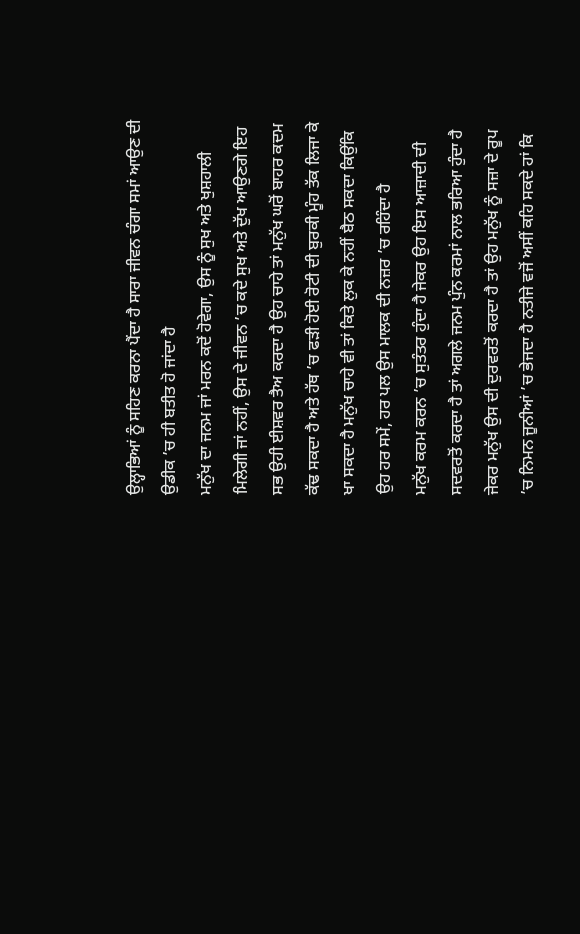ਉਲ੍ਹਾਭਿਆਂ ਨੂੰ ਸਹਿਣ ਕਰਨਾ ਪੈਂਦਾ ਹੈ ਸਾਰਾ ਜੀਵਨ ਚੰਗਾ ਸਮਾਂ ਆਉਣ ਦੀ ਉਡੀਕ ’ਚ ਹੀ ਬਤੀਤ ਹੋ ਜਾਂਦਾ ਹੈ
ਮਨੁੱਖ ਦਾ ਜਨਮ ਜਾਂ ਮਰਨ ਕਦੋਂ ਹੋਵੇਗਾ, ਉਸ ਨੂੰ ਸੁਖ ਅਤੇ ਖੁਸ਼ਹਾਲੀ ਮਿਲੇਗੀ ਜਾਂ ਨਹੀਂ, ਉਸ ਦੇ ਜੀਵਨ ’ਚ ਕਦੇ ਸੁਖ ਅਤੇ ਦੁੱਖ ਆਉਣਗੇ ਇਹ ਸਭ ਉਹੀ ਈਸ਼ਵਰ ਤੈਅ ਕਰਦਾ ਹੈ ਉਹ ਚਾਹੇ ਤਾਂ ਮਨੁੱਖ ਘਰੋਂ ਬਾਹਰ ਕਦਮ ਕੱਢ ਸਕਦਾ ਹੈ ਅਤੇ ਹੱਥ ’ਚ ਫੜੀ ਹੋਈ ਰੋਟੀ ਦੀ ਬੁਰਕੀ ਮੂੰਹ ਤੱਕ ਲਿਜਾ ਕੇ ਖਾ ਸਕਦਾ ਹੈ ਮਨੁੱਖ ਚਾਹੇ ਵੀ ਤਾਂ ਕਿਤੇ ਲੁਕ ਕੇ ਨਹੀਂ ਬੈਠ ਸਕਦਾ ਕਿਉਂਕਿ ਉਹ ਹਰ ਸਮੇਂ, ਹਰ ਪਲ ਉਸ ਮਾਲਕ ਦੀ ਨਜ਼ਰ ’ਚ ਰਹਿੰਦਾ ਹੈ
ਮਨੁੱਖ ਕਰਮ ਕਰਨ ’ਚ ਸੁਤੰਤਰ ਹੁੰਦਾ ਹੈ ਜੇਕਰ ਉਹ ਇਸ ਆਜ਼ਾਦੀ ਦੀ ਸਦਵਰਤੋਂ ਕਰਦਾ ਹੈ ਤਾਂ ਅਗਲੇ ਜਨਮ ਪੁੰਨ ਕਰਮਾਂ ਨਾਲ ਭਰਿਆ ਹੁੰਦਾ ਹੈ ਜੇਕਰ ਮਨੁੱਖ ਉਸ ਦੀ ਦੁਰਵਰਤੋਂ ਕਰਦਾ ਹੈ ਤਾਂ ਉਹ ਮਨੁੱਖ ਨੂੰ ਸਜ਼ਾ ਦੇ ਰੂਪ ’ਚ ਨਿਮਨ ਜੂਨੀਆਂ ’ਚ ਭੇਜਦਾ ਹੈ ਨਤੀਜੇ ਵਜੋਂ ਅਸੀਂ ਕਹਿ ਸਕਦੇ ਹਾਂ ਕਿ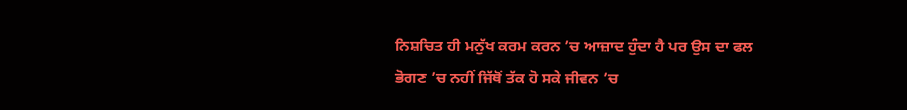ਨਿਸ਼ਚਿਤ ਹੀ ਮਨੁੱਖ ਕਰਮ ਕਰਨ ’ਚ ਆਜ਼ਾਦ ਹੁੰਦਾ ਹੈ ਪਰ ਉਸ ਦਾ ਫਲ ਭੋਗਣ ’ਚ ਨਹੀਂ ਜਿੱਥੋਂ ਤੱਕ ਹੋ ਸਕੇ ਜੀਵਨ ’ਚ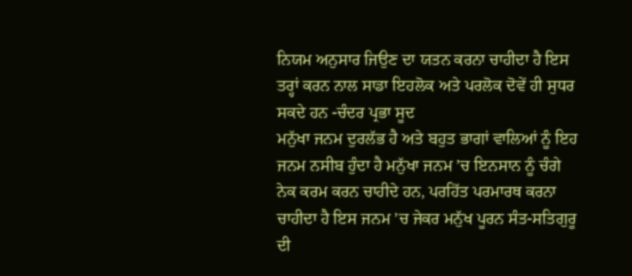ਨਿਯਮ ਅਨੁਸਾਰ ਜਿਉਣ ਦਾ ਯਤਨ ਕਰਨਾ ਚਾਹੀਦਾ ਹੈ ਇਸ ਤਰ੍ਹਾਂ ਕਰਨ ਨਾਲ ਸਾਡਾ ਇਹਲੋਕ ਅਤੇ ਪਰਲੋਕ ਦੋਵੇਂ ਹੀ ਸੁਧਰ ਸਕਦੇ ਹਨ -ਚੰਦਰ ਪ੍ਰਭਾ ਸੂਦ
ਮਨੁੱਖਾ ਜਨਮ ਦੁਰਲੱਭ ਹੈ ਅਤੇ ਬਹੁਤ ਭਾਗਾਂ ਵਾਲਿਆਂ ਨੂੰ ਇਹ ਜਨਮ ਨਸੀਬ ਹੁੰਦਾ ਹੈ ਮਨੁੱਖਾ ਜਨਮ ’ਚ ਇਨਸਾਨ ਨੂੰ ਚੰਗੇ ਨੇਕ ਕਰਮ ਕਰਨ ਚਾਹੀਦੇ ਹਨ, ਪਰਹਿੱਤ ਪਰਮਾਰਥ ਕਰਨਾ ਚਾਹੀਦਾ ਹੈ ਇਸ ਜਨਮ ’ਚ ਜੇਕਰ ਮਨੁੱਖ ਪੂਰਨ ਸੰਤ-ਸਤਿਗੁਰੂ ਦੀ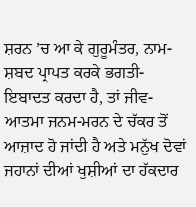ਸ਼ਰਨ ’ਚ ਆ ਕੇ ਗੁਰੂਮੰਤਰ, ਨਾਮ-ਸ਼ਬਦ ਪ੍ਰਾਪਤ ਕਰਕੇ ਭਗਤੀ-ਇਬਾਦਤ ਕਰਦਾ ਹੈ, ਤਾਂ ਜੀਵ-ਆਤਮਾ ਜਨਮ-ਮਰਨ ਦੇ ਚੱਕਰ ਤੋਂ ਆਜ਼ਾਦ ਹੋ ਜਾਂਦੀ ਹੈ ਅਤੇ ਮਨੁੱਖ ਦੋਵਾਂ ਜਹਾਨਾਂ ਦੀਆਂ ਖੁਸ਼ੀਆਂ ਦਾ ਹੱਕਦਾਰ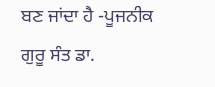ਬਣ ਜਾਂਦਾ ਹੈ -ਪੂਜਨੀਕ ਗੁਰੂ ਸੰਤ ਡਾ.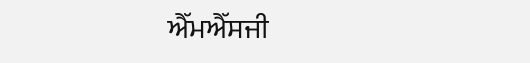ਐੱਮਐੱਸਜੀ